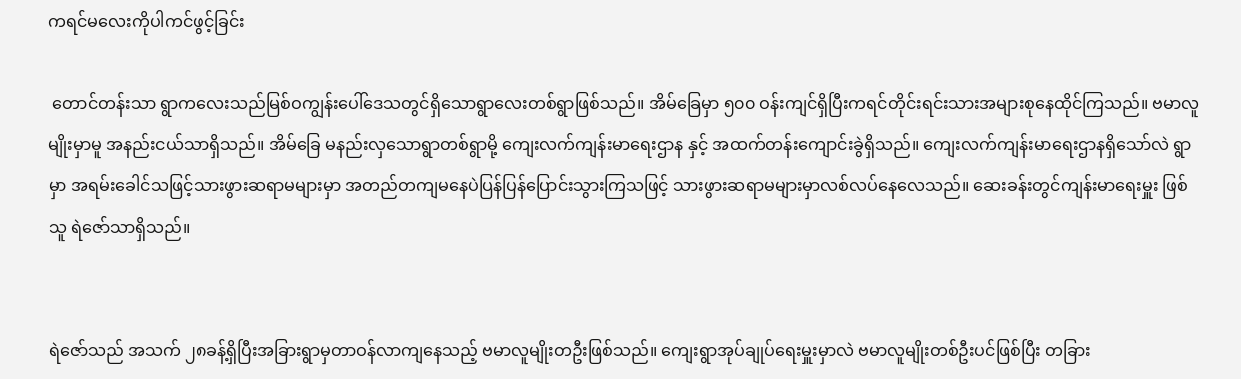ကရင်မလေးကိုပါကင်ဖွင့်ခြင်း

 တောင်တန်းသာ ရွာကလေးသည်မြစ်ဝကျွန်းပေါ်ဒေသတွင်ရှိသောရွာလေးတစ်ရွာဖြစ်သည်။ အိမ်ခြေမှာ ၅၀၀ ဝန်းကျင်ရှိပြီးကရင်တိုင်းရင်းသားအများစုနေထိုင်ကြသည်။ ဗမာလူမျိုးမှာမူ အနည်းငယ်သာရှိသည်။ အိမ်ခြေ မနည်းလှသောရွာတစ်ရွာမို့ ကျေးလက်ကျန်းမာရေးဌာန နှင့် အထက်တန်းကျောင်းခွဲရှိသည်။ ကျေးလက်ကျန်းမာရေးဌာနရှိသော်လဲ ရွာမှာ အရမ်းခေါင်သဖြင့်သားဖွားဆရာမများမှာ အတည်တကျမနေပဲပြန်ပြန်ပြောင်းသွားကြသဖြင့် သားဖွားဆရာမများမှာလစ်လပ်နေလေသည်။ ဆေးခန်းတွင်ကျန်းမာရေးမှူး ဖြစ်သူ ရဲဇော်သာရှိသည်။


ရဲဇော်သည် အသက် ၂၈ခန့်ရှိပြီးအခြားရွာမှတာဝန်လာကျနေသည့် ဗမာလူမျိုးတဦးဖြစ်သည်။ ကျေးရွာအုပ်ချုပ်ရေးမှူးမှာလဲ ဗမာလူမျိုးတစ်ဦးပင်ဖြစ်ပြီး တခြား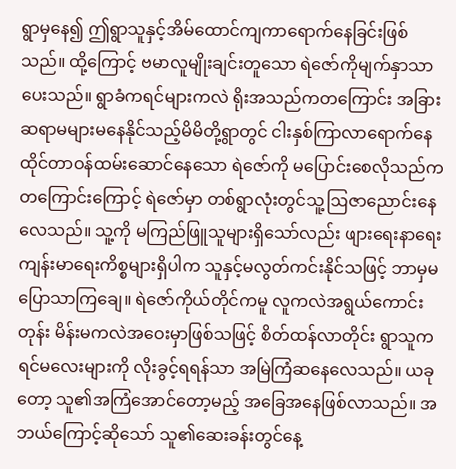ရွာမှနေ၍ ဤရွာသူနှင့်အိမ်ထောင်ကျကာရောက်နေခြင်းဖြစ်သည်။ ထို့ကြောင့် ဗမာလူမျိုးချင်းတူသော ရဲဇော်ကိုမျက်နှာသာပေးသည်။ ရွာခံကရင်များကလဲ ရိုးအသည်ကတကြောင်း အခြားဆရာမများမနေနိုင်သည့်မိမိတို့ရွာတွင် ငါးနှစ်ကြာလာရောက်နေထိုင်တာဝန်ထမ်းဆောင်နေသော ရဲဇော်ကို မပြောင်းစေလိုသည်က တကြောင်းကြောင့် ရဲဇော်မှာ တစ်ရွာလုံးတွင်သူ့ဩဇာညောင်းနေလေသည်။ သူ့ကို မကြည်ဖြူသူများရှိသော်လည်း ဖျားရေးနာရေး ကျန်းမာရေးကိစ္စများရှိပါက သူနှင့်မလွတ်ကင်းနိုင်သဖြင့် ဘာမှမပြောသာကြချေ။ ရဲဇော်ကိုယ်တိုင်ကမူ လူကလဲအရွယ်ကောင်းတုန်း မိန်းမကလဲအဝေးမှာဖြစ်သဖြင့် စိတ်ထန်လာတိုင်း ရွာသူကရင်မလေးများကို လိုးခွင့်ရရန်သာ အမြဲကြံဆနေလေသည်။ ယခုတော့ သူ၏အကြံအောင်တော့မည့် အခြေအနေဖြစ်လာသည်။ အဘယ်ကြောင့်ဆိုသော် သူ၏ဆေးခန်းတွင်နေ့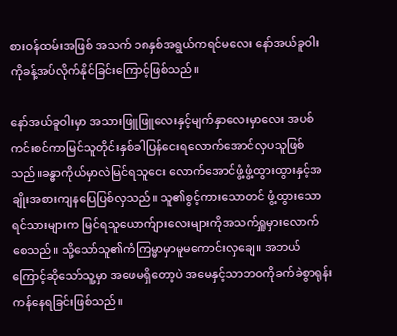စားဝန်ထမ်းအဖြစ် အသက် ၁၈နှစ်အရွယ်ကရင်မလေး နော်အယ်ခူဝါး ကိုခန့်အပ်လိုက်နိုင်ခြင်းကြောင့်ဖြစ်သည်။

နော်အယ်ခူဝါးမှာ အသားဖြူဖြူလေးနှင့်မျက်နှာလေးမှာလေး အပစ်ကင်းစင်ကာမြင်သူတိုင်းနှစ်ခါပြန်ငေးရလောက်အောင်လှပသူဖြစ်သည်။ခန္ဓာကိုယ်မှာလဲမြင်ရသူငေး လောက်အောင်ဖွံ့ဖွံ့ထွားထွားနှင့်အချိုးအစားကျနပြေပြစ်လှသည်။ သူ၏စွင့်ကားသောတင် ဖွံ့ထွားသောရင်သားများက မြင်ရသူယောက်ျားလေးများကိုအသက်ရှူမှားလောက်စေသည်။ သို့သော်သူ၏ကံကြမ္မာမှာမူမကောင်းလှချေ။ အဘယ်ကြောင့်ဆိုသော်သူ့မှာ အဖေမရှိတော့ပဲ အမေနှင့်သာဘဝကိုခက်ခဲစွာရုန်းကန်နေရခြင်းဖြစ်သည်။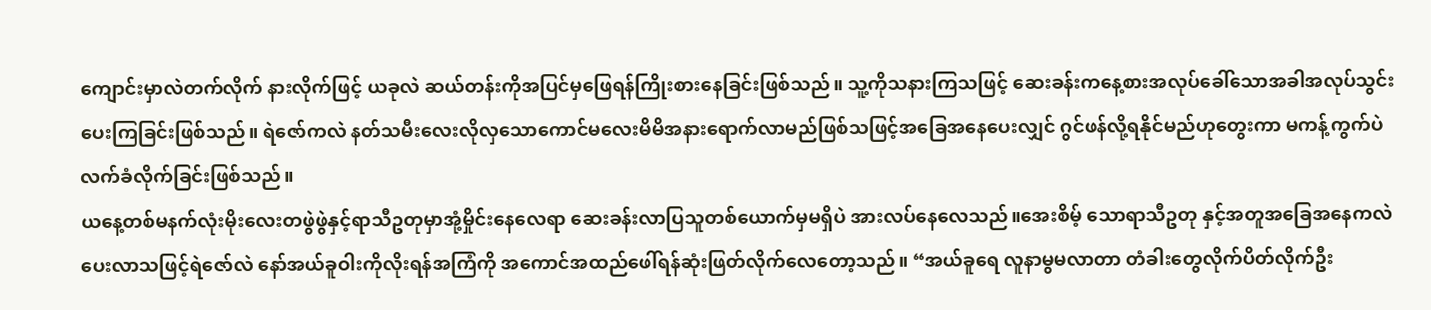ကျောင်းမှာလဲတက်လိုက် နားလိုက်ဖြင့် ယခုလဲ ဆယ်တန်းကိုအပြင်မှဖြေရန်ကြိုးစားနေခြင်းဖြစ်သည်။ သူ့ကိုသနားကြသဖြင့် ဆေးခန်းကနေ့စားအလုပ်ခေါ်သောအခါအလုပ်သွင်းပေးကြခြင်းဖြစ်သည်။ ရဲဇော်ကလဲ နတ်သမီးလေးလိုလှသောကောင်မလေးမိမိအနားရောက်လာမည်ဖြစ်သဖြင့်အခြေအနေပေးလျှင် ဂွင်ဖန်လို့ရနိုင်မည်ဟုတွေးကာ မကန့်ကွက်ပဲလက်ခံလိုက်ခြင်းဖြစ်သည်။
ယနေ့တစ်မနက်လုံးမိုးလေးတဖွဲဖွဲနှင့်ရာသီဥတုမှာအုံ့မှိုင်းနေလေရာ ဆေးခန်းလာပြသူတစ်ယောက်မှမရှိပဲ အားလပ်နေလေသည်။အေးစိမ့် သောရာသီဥတု နှင့်အတူအခြေအနေကလဲပေးလာသဖြင့်ရဲဇော်လဲ နော်အယ်ခူဝါးကိုလိုးရန်အကြံကို အကောင်အထည်ဖေါ်ရန်ဆုံးဖြတ်လိုက်လေတော့သည်။ “အယ်ခူရေ လူနာမွမလာတာ တံခါးတွေလိုက်ပိတ်လိုက်ဦး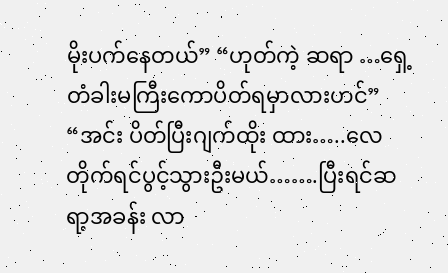မိုးပက်နေတယ်” “ဟုတ်ကဲ့ ဆရာ …ရှေ့တံခါးမကြီးကောပိတ်ရမှာလားဟင်” “အင်း ပိတ်ပြီးဂျက်ထိုး ထား…..လေတိုက်ရင်ပွင့်သွားဦးမယ်…….ပြီးရင်ဆရာ့အခန်း လာ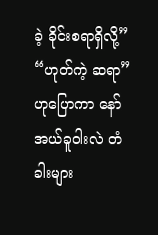ခဲ့ ခိုင်းစရာရှိလို့” “ဟုတ်ကဲ့ ဆရာ” ဟုပြောကာ နော်အယ်ခူဝါးလဲ တံခါးများ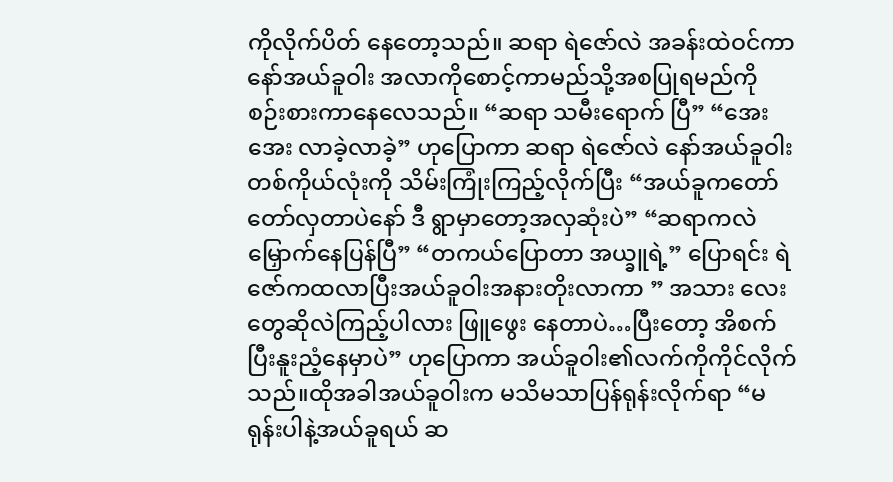ကိုလိုက်ပိတ် နေတော့သည်။ ဆရာ ရဲဇော်လဲ အခန်းထဲဝင်ကာ နော်အယ်ခူဝါး အလာကိုစောင့်ကာမည်သို့အစပြုရမည်ကို စဉ်းစားကာနေလေသည်။ “ဆရာ သမီးရောက် ပြီ” “အေးအေး လာခဲ့လာခဲ့” ဟုပြောကာ ဆရာ ရဲဇော်လဲ နော်အယ်ခူဝါးတစ်ကိုယ်လုံးကို သိမ်းကြုံးကြည့်လိုက်ပြီး “အယ်ခူကတော်တော်လှတာပဲနော် ဒီ ရွာမှာတော့အလှဆုံးပဲ” “ဆရာကလဲမြှောက်နေပြန်ပြီ” “တကယ်ပြောတာ အယ္ခူရဲ့” ပြောရင်း ရဲဇော်ကထလာပြီးအယ်ခူဝါးအနားတိုးလာကာ ” အသား လေးတွေဆိုလဲကြည့်ပါလား ဖြူဖွေး နေတာပဲ…ပြီးတော့ အိစက်ပြီးနူးညံ့နေမှာပဲ” ဟုပြောကာ အယ်ခူဝါး၏လက်ကိုကိုင်လိုက်သည်။ထိုအခါအယ်ခူဝါးက မသိမသာပြန်ရုန်းလိုက်ရာ “မရုန်းပါနဲ့အယ်ခူရယ် ဆ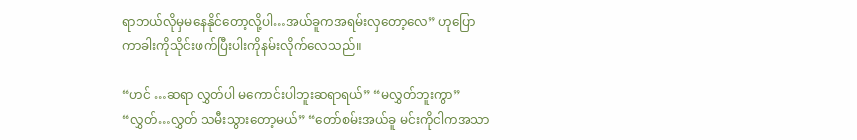ရာဘယ်လိုမှမနေနိုင်တော့လို့ပါ…အယ်ခူကအရမ်းလှတော့လေ” ဟုပြောကာခါးကိုသိုင်းဖက်ပြီးပါးကိုနမ်းလိုက်လေသည်။

“ဟင် …ဆရာ လွှတ်ပါ မကောင်းပါဘူးဆရာရယ်” “မလွှတ်ဘူးကွာ” “လွှတ်…လွှတ် သမီးသွားတော့မယ်” “တော်စမ်းအယ်ခူ မင်းကိုငါကအသာ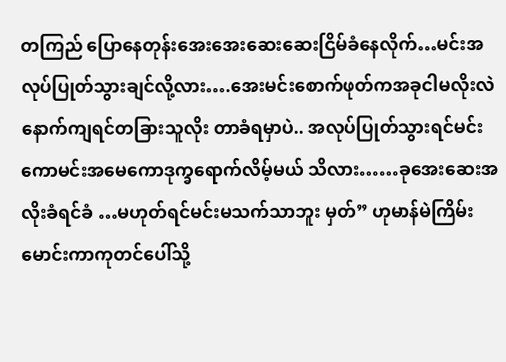တကြည် ပြောနေတုန်းအေးအေးဆေးဆေးငြိမ်ခံနေလိုက်…မင်းအလုပ်ပြုတ်သွားချင်လို့လား….အေးမင်းစောက်ဖုတ်ကအခုငါမလိုးလဲနောက်ကျရင်တခြားသူလိုး တာခံရမှာပဲ.. အလုပ်ပြုတ်သွားရင်မင်းကောမင်းအမေကောဒုက္ခရောက်လိမ့်မယ် သိလား……ခုအေးဆေးအလိုးခံရင်ခံ …မဟုတ်ရင်မင်းမသက်သာဘူး မှတ်” ဟုမာန်မဲကြိမ်းမောင်းကာကုတင်ပေါ်သို့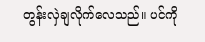တွန်းလှဲချလိုက်လေသည်။ ပင်ကို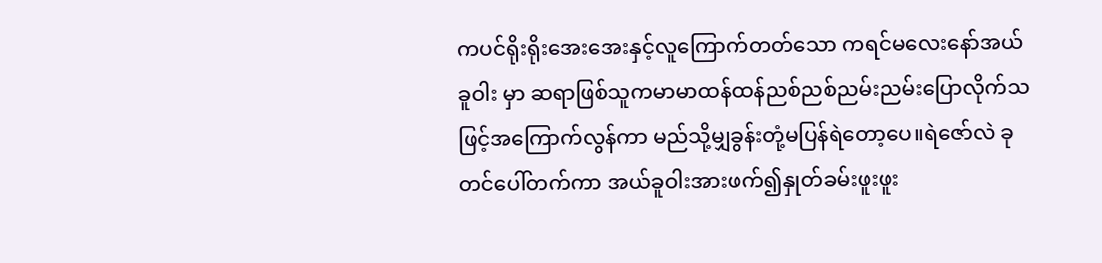ကပင်ရိုးရိုးအေးအေးနှင့်လူကြောက်တတ်သော ကရင်မလေးနော်အယ်ခူဝါး မှာ ဆရာဖြစ်သူကမာမာထန်ထန်ညစ်ညစ်ညမ်းညမ်းပြောလိုက်သဖြင့်အကြောက်လွန်ကာ မည်သို့မျှခွန်းတုံ့မပြန်ရဲတော့ပေ။ရဲဇော်လဲ ခုတင်ပေါ်တက်ကာ အယ်ခူဝါးအားဖက်၍နှုတ်ခမ်းဖူးဖူး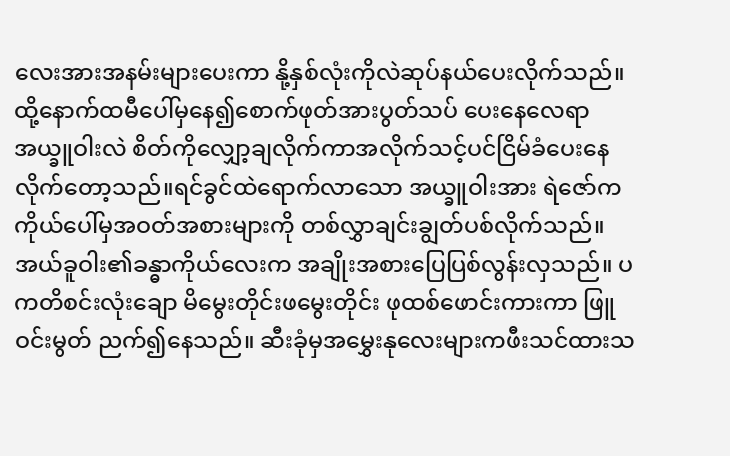လေးအားအနမ်းများပေးကာ နို့နှစ်လုံးကိုလဲဆုပ်နယ်ပေးလိုက်သည်။ ထို့နောက်ထမီပေါ်မှနေ၍စောက်ဖုတ်အားပွတ်သပ် ပေးနေလေရာ အယ္ခူဝါးလဲ စိတ်ကိုလျှော့ချလိုက်ကာအလိုက်သင့်ပင်ငြိမ်ခံပေးနေလိုက်တော့သည်။ရင်ခွင်ထဲရောက်လာသော အယ္ခူဝါးအား ရဲဇော်က ကိုယ်ပေါ်မှအဝတ်အစားများကို တစ်လွှာချင်းချွတ်ပစ်လိုက်သည်။
အယ်ခူဝါး၏ခန္ဓာကိုယ်လေးက အချိုးအစားပြေပြစ်လွန်းလှသည်။ ပကတိစင်းလုံးချော မိမွေးတိုင်းဖမွေးတိုင်း ဖုထစ်ဖောင်းကားကာ ဖြူဝင်းမွတ် ညက်၍နေသည်။ ဆီးခုံမှအမွှေးနုလေးများကဖီးသင်ထားသ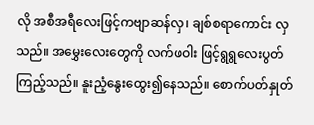လို အစီအရီလေးဖြင့်ကဗျာဆန်လှ၊ ချစ်စရာကောင်း လှသည်။ အမွှေးလေးတွေကို လက်ဖဝါး ဖြင့်ရွရွလေးပွတ်ကြည့်သည်။ နူးညံ့နွေးထွေး၍နေသည်။ စောက်ပတ်နှုတ်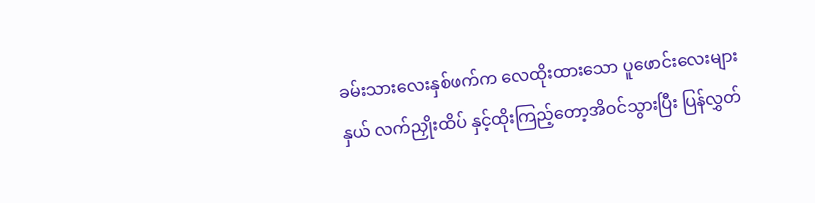ခမ်းသားလေးနှစ်ဖက်က လေထိုးထားသော ပူဖောင်းလေးများနှယ် လက်ညှိုးထိပ် နှင့်ထိုးကြည့်တော့အိဝင်သွားပြီး ပြန်လွှတ်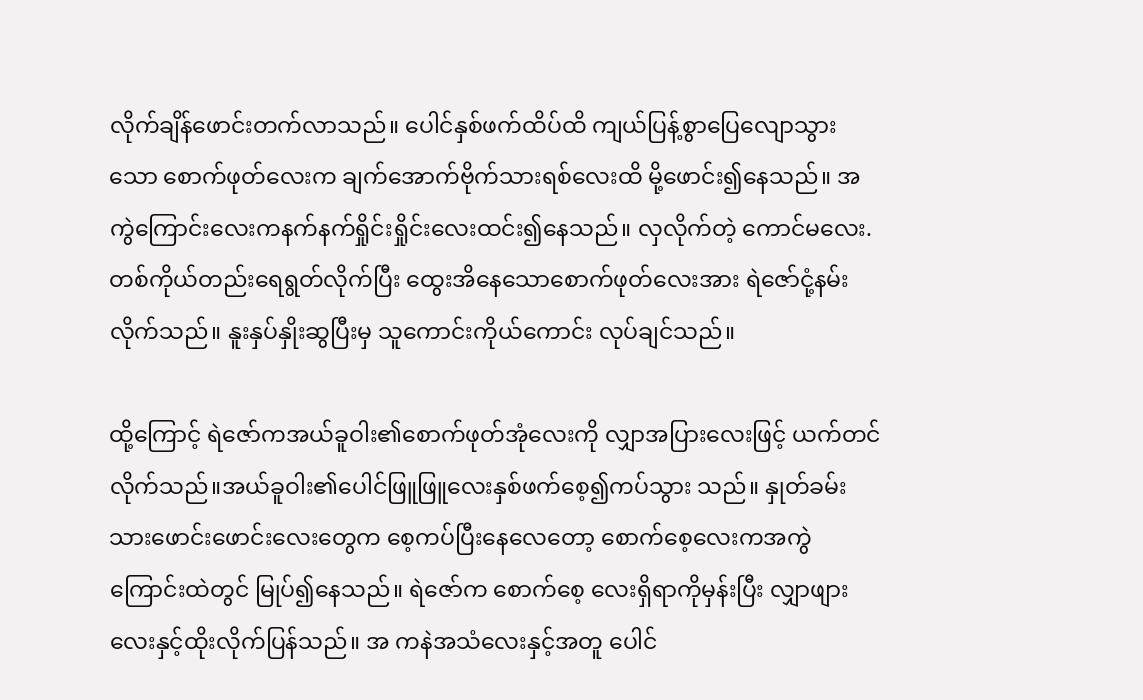လိုက်ချိန်ဖောင်းတက်လာသည်။ ပေါင်နှစ်ဖက်ထိပ်ထိ ကျယ်ပြန့်စွာပြေလျောသွားသော စောက်ဖုတ်လေးက ချက်အောက်ဗိုက်သားရစ်လေးထိ မို့ဖောင်း၍နေသည်။ အကွဲကြောင်းလေးကနက်နက်ရှိုင်းရှိုင်းလေးထင်း၍နေသည်။ လှလိုက်တဲ့ ကောင်မလေး. တစ်ကိုယ်တည်းရေရွတ်လိုက်ပြီး ထွေးအိနေသောစောက်ဖုတ်လေးအား ရဲဇော်ငုံ့နမ်းလိုက်သည်။ နူးနှပ်နှိုးဆွပြီးမှ သူကောင်းကိုယ်ကောင်း လုပ်ချင်သည်။

ထို့ကြောင့် ရဲဇော်ကအယ်ခူဝါး၏စောက်ဖုတ်အုံလေးကို လျှာအပြားလေးဖြင့် ယက်တင်လိုက်သည်။အယ်ခူဝါး၏ပေါင်ဖြူဖြူလေးနှစ်ဖက်စေ့၍ကပ်သွား သည်။ နှုတ်ခမ်းသားဖောင်းဖောင်းလေးတွေက စေ့ကပ်ပြီးနေလေတော့ စောက်စေ့လေးကအကွဲကြောင်းထဲတွင် မြုပ်၍နေသည်။ ရဲဇော်က စောက်စေ့ လေးရှိရာကိုမှန်းပြီး လျှာဖျားလေးနှင့်ထိုးလိုက်ပြန်သည်။ အ ကနဲအသံလေးနှင့်အတူ ပေါင်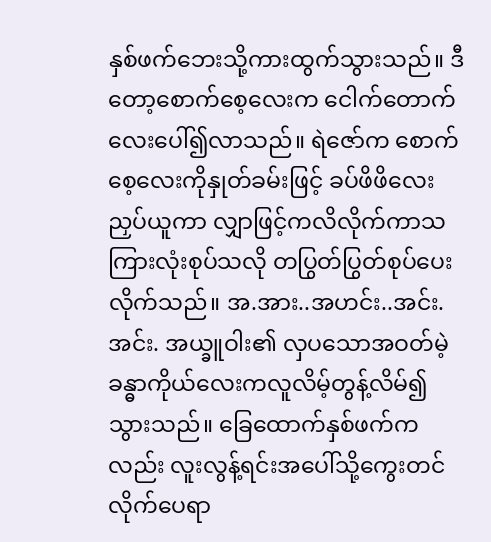နှစ်ဖက်ဘေးသို့ကားထွက်သွားသည်။ ဒီတော့စောက်စေ့လေးက ငေါက်တောက်လေးပေါ်၍လာသည်။ ရဲဇော်က စောက်စေ့လေးကိုနှုတ်ခမ်းဖြင့် ခပ်ဖိဖိလေးညှပ်ယူကာ လျှာဖြင့်ကလိလိုက်ကာသကြားလုံးစုပ်သလို တပြွတ်ပြွတ်စုပ်ပေးလိုက်သည်။ အ.အား..အဟင်း..အင်း.အင်း. အယ္ခူဝါး၏ လှပသောအဝတ်မဲ့ခန္ဓာကိုယ်လေးကလူလိမ့်တွန့်လိမ်၍သွားသည်။ ခြေထောက်နှစ်ဖက်ကလည်း လူးလွန့်ရင်းအပေါ်သို့ကွေးတင်လိုက်ပေရာ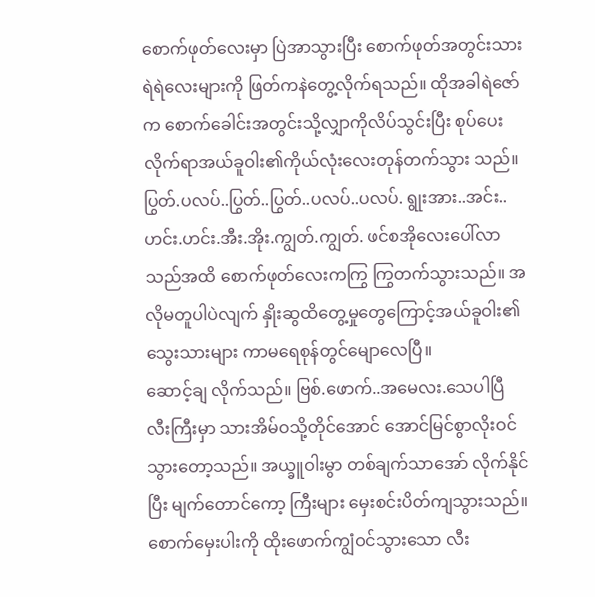စောက်ဖုတ်လေးမှာ ပြဲအာသွားပြီး စောက်ဖုတ်အတွင်းသားရဲရဲလေးများကို ဖြတ်ကနဲတွေ့လိုက်ရသည်။ ထိုအခါရဲဇော်က စောက်ခေါင်းအတွင်းသို့လျှာကိုလိပ်သွင်းပြီး စုပ်ပေးလိုက်ရာအယ်ခူဝါး၏ကိုယ်လုံးလေးတုန်တက်သွား သည်။ ပြွတ်.ပလပ်..ပြွတ်..ပြွတ်..ပလပ်..ပလပ်. ရွုးအား..အင်း..ဟင်း.ဟင်း.အီး.အိုး.ကျွတ်.ကျွတ်. ဖင်စအိုလေးပေါ်လာသည်အထိ စောက်ဖုတ်လေးကကြွ ကြွတက်သွားသည်။ အလိုမတူပါပဲလျက် နှိုးဆွထိတွေ့မှုတွေကြောင့်အယ်ခူဝါး၏သွေးသားများ ကာမရေစုန်တွင်မျောလေပြီ။
ဆောင့်ချ လိုက်သည်။ ဗြစ်.ဖောက်..အမေလး.သေပါပြီ လီးကြီးမှာ သားအိမ်ဝသို့တိုင်အောင် အောင်မြင်စွာလိုးဝင်သွားတော့သည်။ အယ္ခူဝါးမွာ တစ်ချက်သာအော် လိုက်နိုင်ပြီး မျက်တောင်ကော့ ကြီးများ မှေးစင်းပိတ်ကျသွားသည်။ စောက်မှေးပါးကို ထိုးဖောက်ကျွံဝင်သွားသော လီး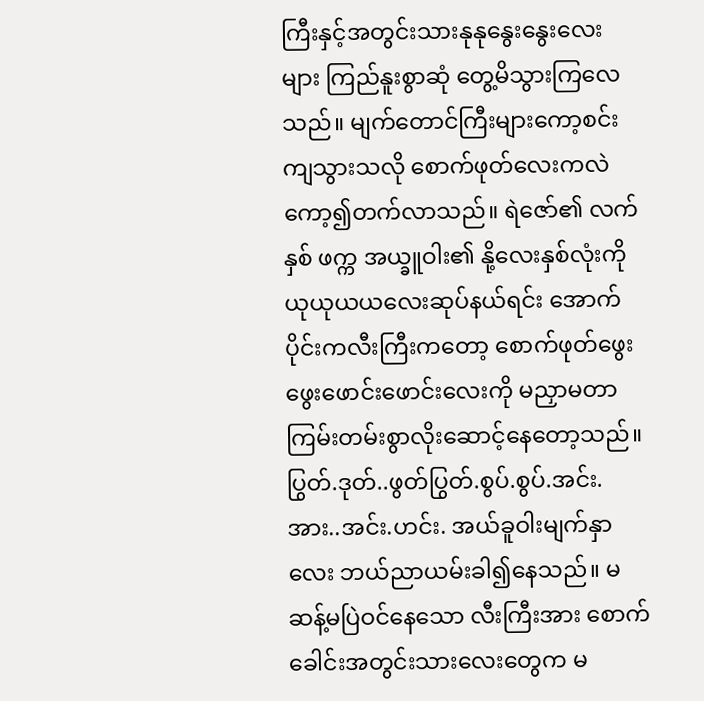ကြီးနှင့်အတွင်းသားနုနုနွေးနွေးလေး များ ကြည်နူးစွာဆုံ တွေ့မိသွားကြလေသည်။ မျက်တောင်ကြီးများကော့စင်းကျသွားသလို စောက်ဖုတ်လေးကလဲ ကော့၍တက်လာသည်။ ရဲဇော်၏ လက် နှစ် ဖက္က အယ္ခူဝါး၏ နို့လေးနှစ်လုံးကို ယုယုယယလေးဆုပ်နယ်ရင်း အောက်ပိုင်းကလီးကြီးကတော့ စောက်ဖုတ်ဖွေးဖွေးဖောင်းဖောင်းလေးကို မညှာမတာ ကြမ်းတမ်းစွာလိုးဆောင့်နေတော့သည်။
ပြွတ်.ဒုတ်..ဖွတ်ပြွတ်.စွပ်.စွပ်.အင်း.အား..အင်း.ဟင်း. အယ်ခူဝါးမျက်နှာလေး ဘယ်ညာယမ်းခါ၍နေသည်။ မဆန့်မပြဲဝင်နေသော လီးကြီးအား စောက် ခေါင်းအတွင်းသားလေးတွေက မ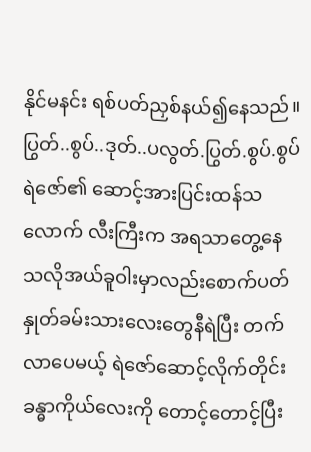နိုင်မနင်း ရစ်ပတ်ညှစ်နယ်၍နေသည်။ ပြွတ်..စွပ်..ဒုတ်..ပလွတ်.ပြွတ်.စွပ်.စွပ် ရဲဇော်၏ ဆောင့်အားပြင်းထန်သလောက် လီးကြီးက အရသာတွေ့နေသလိုအယ်ခူဝါးမှာလည်းစောက်ပတ်နှုတ်ခမ်းသားလေးတွေနီရဲပြီး တက်လာပေမယ့် ရဲဇော်ဆောင့်လိုက်တိုင်း ခန္ဓာကိုယ်လေးကို တောင့်တောင့်ပြီး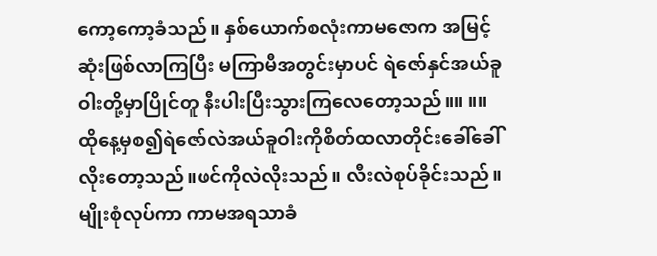ကော့ကော့ခံသည်။ နှစ်ယောက်စလုံးကာမဇောက အမြင့်ဆုံးဖြစ်လာကြပြီး မကြာမီအတွင်းမှာပင် ရဲဇော်နှင်အယ်ခူဝါးတို့မှာပြိုင်တူ နီးပါးပြီးသွားကြလေတော့သည်။။ ။။ ထိုနေ့မှစ၍ရဲဇော်လဲအယ်ခူဝါးကိုစိတ်ထလာတိုင်းခေါ်ခေါ်လိုးတော့သည်။ဖင်ကိုလဲလိုးသည်။ လီးလဲစုပ်ခိုင်းသည်။ မျိုးစုံလုပ်ကာ ကာမအရသာခံ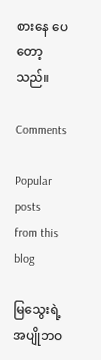စားနေ ပေတော့သည်။

Comments

Popular posts from this blog

မြသွေးရဲ့ အပျိုဘဝ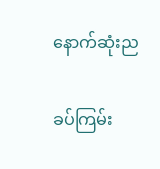နောက်ဆုံးည

ခပ်ကြမ်း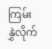ကြမ်း နွှဲလိုက်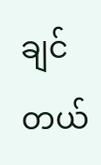ချင်တယ်